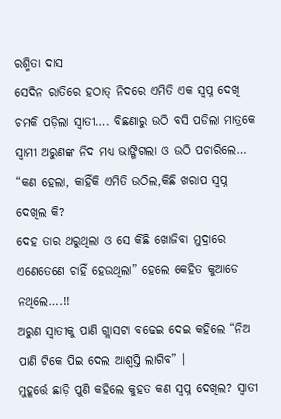ରଶ୍ମିତା ଦାସ
ସେଦିନ ରାତିରେ ହଠାତ୍ ନିଦରେ ଏମିତି ଏକ ସ୍ଵପ୍ନ ଦେଖି ଚମକି ପଡ଼ିଲା ସ୍ଵାତୀ…. ବିଛଣାରୁ ଉଠି ବସି ପଡିଲା ମାତ୍ରକେ ସ୍ବାମୀ ଅରୁଣଙ୍କ ନିଦ ମଧ୍ୟ ଭାଙ୍ଗିଗଲା ଓ ଉଠି ପଚାରିଲେ… “କଣ ହେଲା, କାହିଁକି ଏମିତି ଉଠିଲ,କିଛି ଖରାପ ସ୍ବପ୍ନ ଦେଖିଲ କି?
ଦେହ ତାର ଥରୁଥିଲା ଓ ସେ କିଛି ଖୋଜିବା ମୁଦ୍ରାରେ ଏଣେତେଣେ ଚାହିଁ ହେଉଥିଲା” ହେଲେ କେହିତ କୁଆଡେ ନଥିଲେ….!!
ଅରୁଣ ସ୍ଵାତୀକୁ ପାଣି ଗ୍ଲାସଟା ବଢେଇ ଦେଇ କହିଲେ “ନିଅ ପାଣି ଟିକେ ପିଇ ଦେଲ ଆଶ୍ୱସ୍ତି ଲାଗିବ” ।
ମୁହୂର୍ତ୍ତେ ଛାଡ଼ି ପୁଣି କହିଲେ କୁହତ କଣ ସ୍ବପ୍ନ ଦେଖିଲ? ସ୍ଵାତୀ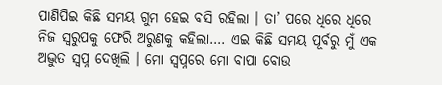ପାଣିପିଇ କିଛି ସମୟ ଗୁମ ହେଇ ବସି ରହିଲା । ତା’ ପରେ ଧିରେ ଧିରେ ନିଜ ସ୍ୱରୁପକୁ ଫେରି ଅରୁଣକୁ କହିଲା…. ଏଇ କିଛି ସମୟ ପୂର୍ବରୁ ମୁଁ ଏକ ଅଦ୍ଭୁତ ସ୍ବପ୍ନ ଦେଖିଲି । ମୋ ସ୍ଵପ୍ନରେ ମୋ ବାପା ବୋଉ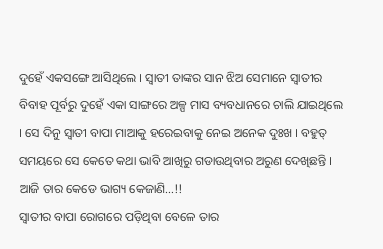ଦୁହେଁ ଏକସଙ୍ଗେ ଆସିଥିଲେ । ସ୍ଵାତୀ ତାଙ୍କର ସାନ ଝିଅ ସେମାନେ ସ୍ଵାତୀର ବିବାହ ପୂର୍ବରୁ ଦୁହେଁ ଏକା ସାଙ୍ଗରେ ଅଳ୍ପ ମାସ ବ୍ୟବଧାନରେ ଚାଲି ଯାଇଥିଲେ । ସେ ଦିନୁ ସ୍ଵାତୀ ବାପା ମାଆକୁ ହରେଇବାକୁ ନେଇ ଅନେକ ଦୁଃଖ । ବହୁତ୍ ସମୟରେ ସେ କେତେ କଥା ଭାବି ଆଖିରୁ ଗଡାଉଥିବାର ଅରୁଣ ଦେଖିଛନ୍ତି । ଆଜି ତାର କେଡେ ଭାଗ୍ୟ କେଜାଣି…!!
ସ୍ଵାତୀର ବାପା ରୋଗରେ ପଡ଼ିଥିବା ବେଳେ ତାର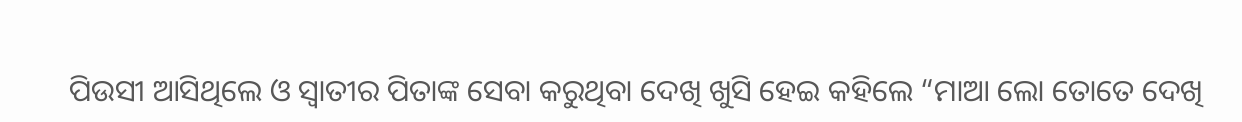ପିଉସୀ ଆସିଥିଲେ ଓ ସ୍ଵାତୀର ପିତାଙ୍କ ସେବା କରୁଥିବା ଦେଖି ଖୁସି ହେଇ କହିଲେ “ମାଆ ଲୋ ତୋତେ ଦେଖି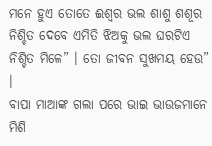ମନେ ହୁଏ ତୋତେ ଈଶ୍ୱର ଭଲ ଶାଶୁ ଶଶୂର ନିଶ୍ଚିତ ଦେବେ ଏମିତି ଝିଅକୁ ଭଲ ଘରଟିଏ ନିଶ୍ଚିତ ମିଳେ” । ତୋ ଜୀବନ ସୁଖମୟ ହେଉ” ।
ବାପା ମାଆଙ୍କ ଗଲା ପରେ ଭାଇ ଭାଉଜମାନେ ମିଶି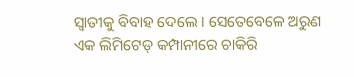ସ୍ଵାତୀକୁ ବିବାହ ଦେଲେ । ସେତେବେଳେ ଅରୁଣ ଏକ ଲିମିଟେଡ୍ କମ୍ପାନୀରେ ଚାକିରି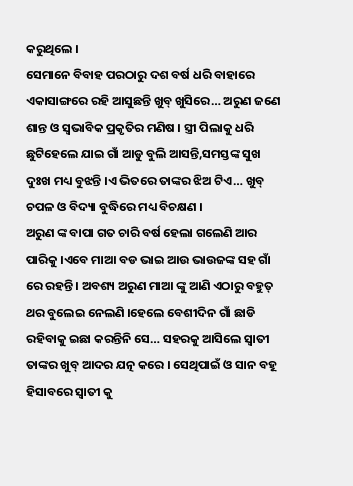କରୁଥିଲେ ।
ସେମାନେ ବିବାହ ପରଠାରୁ ଦଶ ବର୍ଷ ଧରି ବାହାରେ ଏକାସାଙ୍ଗରେ ରହି ଆସୁଛନ୍ତି ଖୁବ୍ ଖୁସିରେ… ଅରୁଣ ଜଣେ ଶାନ୍ତ ଓ ସ୍ଵଭାବିକ ପ୍ରକୃତିର ମଣିଷ । ସ୍ତ୍ରୀ ପିଲାକୁ ଧରି ଛୁଟିହେଲେ ଯାଇ ଗାଁ ଆଡୁ ବୁଲି ଆସନ୍ତି,ସମସ୍ତଙ୍କ ସୁଖ ଦୁଃଖ ମଧ୍ୟ ବୁଝନ୍ତି ।ଏ ଭିତରେ ତାଙ୍କର ଝିଅ ଟିଏ… ଖୁବ୍ ଚପଳ ଓ ବିଦ୍ୟା ବୁଦ୍ଧିରେ ମଧ୍ୟ ବିଚକ୍ଷଣ ।
ଅରୁଣ ଙ୍କ ବାପା ଗତ ଚାରି ବର୍ଷ ହେଲା ଗଲେଣି ଆର ପାରିକୁ ।ଏବେ ମାଆ ବଡ ଭାଇ ଆଉ ଭାଉଜଙ୍କ ସହ ଗାଁ ରେ ରହନ୍ତି । ଅବଶ୍ୟ ଅରୁଣ ମାଆ ଙ୍କୁ ଆଣି ଏଠାରୁ ବହୁତ୍ ଥର ବୁଲେଇ ନେଲଣି ।ହେଲେ ବେଶୀଦିନ ଗାଁ ଛାଡି ରହିବାକୁ ଇଛା କରନ୍ତିନି ସେ… ସହରକୁ ଆସିଲେ ସ୍ଵାତୀ ତାଙ୍କର ଖୁବ୍ ଆଦର ଯତ୍ନ କରେ । ସେଥିପାଇଁ ଓ ସାନ ବହୂ ହିସାବରେ ସ୍ଵାତୀ କୁ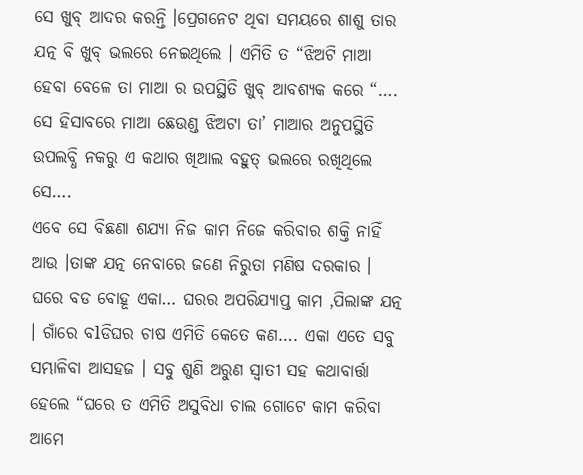ସେ ଖୁବ୍ ଆଦର କରନ୍ତି ।ପ୍ରେଗନେଟ ଥିବା ସମୟରେ ଶାଶୁ ତାର ଯତ୍ନ ବି ଖୁବ୍ ଭଲରେ ନେଇଥିଲେ । ଏମିତି ତ “ଝିଅଟି ମାଆ ହେବା ବେଳେ ତା ମାଆ ର ଉପସ୍ଥିତି ଖୁବ୍ ଆବଶ୍ୟକ କରେ “….
ସେ ହିସାବରେ ମାଆ ଛେଉଣ୍ଡ ଝିଅଟା ତା’ ମାଆର ଅନୁପସ୍ଥିତି ଉପଲବ୍ଧି ନକରୁ ଏ କଥାର ଖିଆଲ ବହୁତ୍ ଭଲରେ ରଖିଥିଲେ ସେ….
ଏବେ ସେ ବିଛଣା ଶଯ୍ୟା ନିଜ କାମ ନିଜେ କରିବାର ଶକ୍ତି ନାହିଁ ଆଉ ।ତାଙ୍କ ଯତ୍ନ ନେବାରେ ଜଣେ ନିରୁତା ମଣିଷ ଦରକାର । ଘରେ ବଡ ବୋହୂ ଏକା… ଘରର ଅପରିଯ୍ୟାପ୍ତ କାମ ,ପିଲାଙ୍କ ଯତ୍ନ । ଗାଁରେ ବlଡିଘର ଚାଷ ଏମିତି କେତେ କଣ…. ଏକା ଏତେ ସବୁ ସମ୍ଭାଳିବା ଆସହଜ । ସବୁ ଶୁଣି ଅରୁଣ ସ୍ଵାତୀ ସହ କଥାବାର୍ତ୍ତା ହେଲେ “ଘରେ ତ ଏମିତି ଅସୁବିଧା ଚାଲ ଗୋଟେ କାମ କରିବା ଆମେ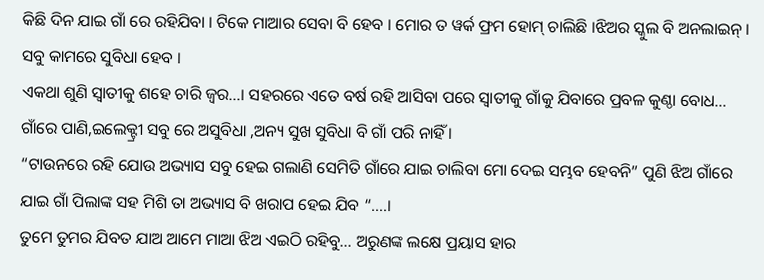କିଛି ଦିନ ଯାଇ ଗାଁ ରେ ରହିଯିବା । ଟିକେ ମାଆର ସେବା ବି ହେବ । ମୋର ତ ୱର୍କ ଫ୍ରମ ହୋମ୍ ଚାଲିଛି ।ଝିଅର ସ୍କୁଲ ବି ଅନଲାଇନ୍ । ସବୁ କାମରେ ସୁବିଧା ହେବ ।
ଏକଥା ଶୁଣି ସ୍ଵାତୀକୁ ଶହେ ଚାରି ଜ୍ଵର…। ସହରରେ ଏତେ ବର୍ଷ ରହି ଆସିବା ପରେ ସ୍ଵାତୀକୁ ଗାଁକୁ ଯିବାରେ ପ୍ରବଳ କୁଣ୍ଠା ବୋଧ… ଗାଁରେ ପାଣି,ଇଲେକ୍ଟ୍ରୀ ସବୁ ରେ ଅସୁବିଧା ,ଅନ୍ୟ ସୁଖ ସୁବିଧା ବି ଗାଁ ପରି ନାହିଁ ।
“ଟାଉନରେ ରହି ଯୋଉ ଅଭ୍ୟାସ ସବୁ ହେଇ ଗଲାଣି ସେମିତି ଗାଁରେ ଯାଇ ଚାଲିବା ମୋ ଦେଇ ସମ୍ଭବ ହେବନି” ପୁଣି ଝିଅ ଗାଁରେ ଯାଇ ଗାଁ ପିଲାଙ୍କ ସହ ମିଶି ତା ଅଭ୍ୟାସ ବି ଖରାପ ହେଇ ଯିବ “….।
ତୁମେ ତୁମର ଯିବତ ଯାଅ ଆମେ ମାଆ ଝିଅ ଏଇଠି ରହିବୁ… ଅରୁଣଙ୍କ ଲକ୍ଷେ ପ୍ରୟାସ ହାର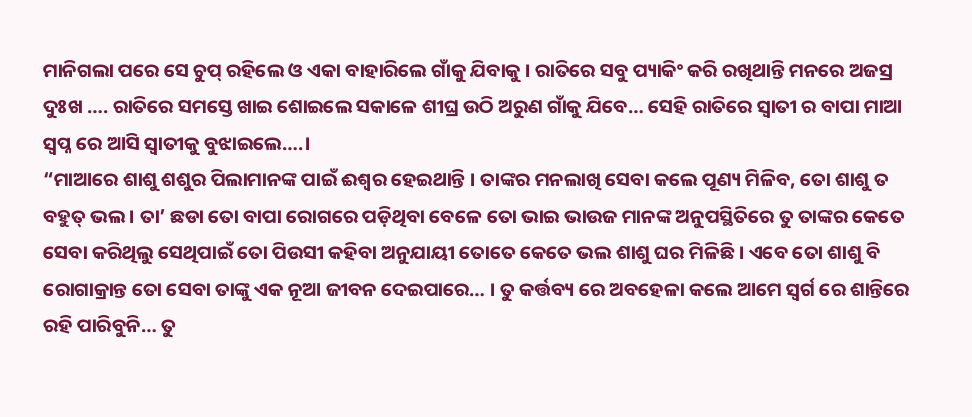ମାନିଗଲା ପରେ ସେ ଚୁପ୍ ରହିଲେ ଓ ଏକା ବାହାରିଲେ ଗାଁକୁ ଯିବାକୁ । ରାତିରେ ସବୁ ପ୍ୟାକିଂ କରି ରଖିଥାନ୍ତି ମନରେ ଅଜସ୍ର ଦୁଃଖ …. ରାତିରେ ସମସ୍ତେ ଖାଇ ଶୋଇଲେ ସକାଳେ ଶୀଘ୍ର ଉଠି ଅରୁଣ ଗାଁକୁ ଯିବେ… ସେହି ରାତିରେ ସ୍ଵାତୀ ର ବାପା ମାଆ ସ୍ବପ୍ନ ରେ ଆସି ସ୍ଵାତୀକୁ ବୁଝାଇଲେ….।
“ମାଆରେ ଶାଶୁ ଶଶୁର ପିଲାମାନଙ୍କ ପାଇଁ ଈଶ୍ୱର ହେଇଥାନ୍ତି । ତାଙ୍କର ମନଲାଖି ସେବା କଲେ ପୂଣ୍ୟ ମିଳିବ, ତୋ ଶାଶୁ ତ ବହୁତ୍ ଭଲ । ତା’ ଛଡା ତୋ ବାପା ରୋଗରେ ପଡ଼ିଥିବା ବେଳେ ତୋ ଭାଇ ଭାଉଜ ମାନଙ୍କ ଅନୁପସ୍ଥିତିରେ ତୁ ତାଙ୍କର କେତେ ସେବା କରିଥିଲୁ ସେଥିପାଇଁ ତୋ ପିଉସୀ କହିବା ଅନୁଯାୟୀ ତୋତେ କେତେ ଭଲ ଶାଶୁ ଘର ମିଳିଛି । ଏବେ ତୋ ଶାଶୁ ବି ରୋଗାକ୍ରାନ୍ତ ତୋ ସେବା ତାଙ୍କୁ ଏକ ନୂଆ ଜୀବନ ଦେଇପାରେ… । ତୁ କର୍ତ୍ତବ୍ୟ ରେ ଅବହେଳା କଲେ ଆମେ ସ୍ବର୍ଗ ରେ ଶାନ୍ତିରେ ରହି ପାରିବୁନି… ତୁ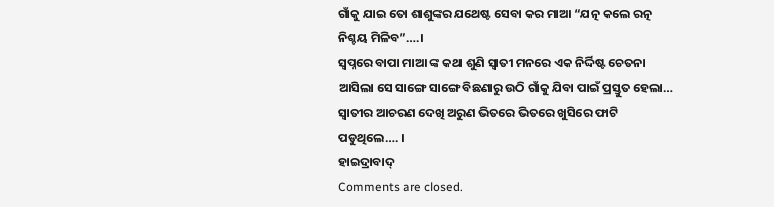ଗାଁକୁ ଯାଇ ତୋ ଶାଶୁଙ୍କର ଯଥେଷ୍ଟ ସେବା କର ମାଆ “ଯତ୍ନ କଲେ ରତ୍ନ ନିଶ୍ଚୟ ମିଳିବ”….।
ସ୍ବପ୍ନରେ ବାପା ମାଆ ଙ୍କ କଥା ଶୁଣି ସ୍ଵାତୀ ମନରେ ଏକ ନିର୍ଦ୍ଦିଷ୍ଟ ଚେତନା ଆସିଲା ସେ ସାଙ୍ଗେ ସାଙ୍ଗେ ବିଛଣାରୁ ଉଠି ଗାଁକୁ ଯିବା ପାଇଁ ପ୍ରସ୍ତୁତ ହେଲା… ସ୍ଵାତୀର ଆଚରଣ ଦେଖି ଅରୁଣ ଭିତରେ ଭିତରେ ଖୁସିରେ ଫାଟି ପଡୁଥିଲେ…. ।
ହାଇଦ୍ରାବାଦ୍
Comments are closed.